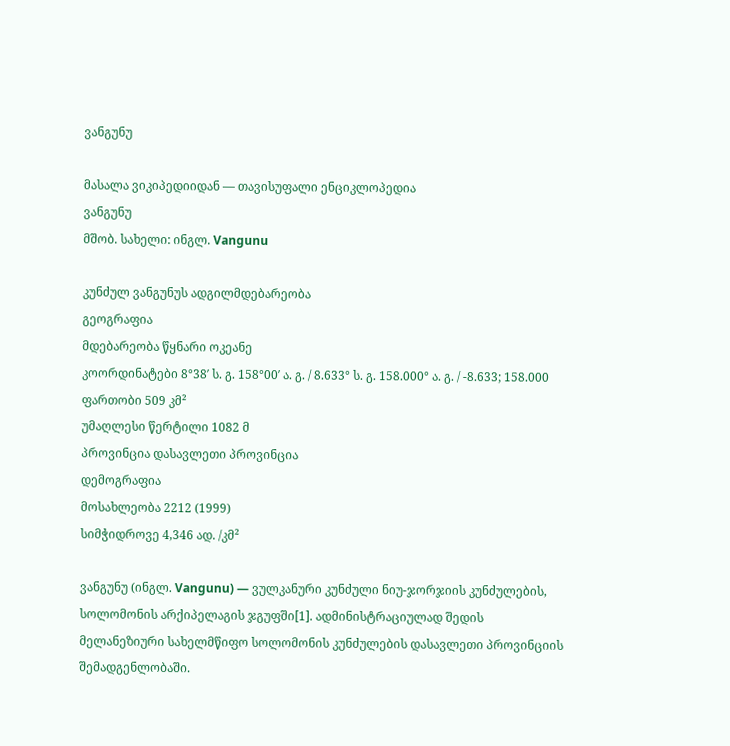ვანგუნუ

მასალა ვიკიპედიიდან — თავისუფალი ენციკლოპედია
ვანგუნუ
მშობ. სახელი: ინგლ. Vangunu

კუნძულ ვანგუნუს ადგილმდებარეობა
გეოგრაფია
მდებარეობა წყნარი ოკეანე
კოორდინატები 8°38′ ს. გ. 158°00′ ა. გ. / 8.633° ს. გ. 158.000° ა. გ. / -8.633; 158.000
ფართობი 509 კმ²
უმაღლესი წერტილი 1082 მ
პროვინცია დასავლეთი პროვინცია
დემოგრაფია
მოსახლეობა 2212 (1999)
სიმჭიდროვე 4,346 ად. /კმ²

ვანგუნუ (ინგლ. Vangunu) — ვულკანური კუნძული ნიუ-ჯორჯიის კუნძულების, სოლომონის არქიპელაგის ჯგუფში[1]. ადმინისტრაციულად შედის მელანეზიური სახელმწიფო სოლომონის კუნძულების დასავლეთი პროვინციის შემადგენლობაში.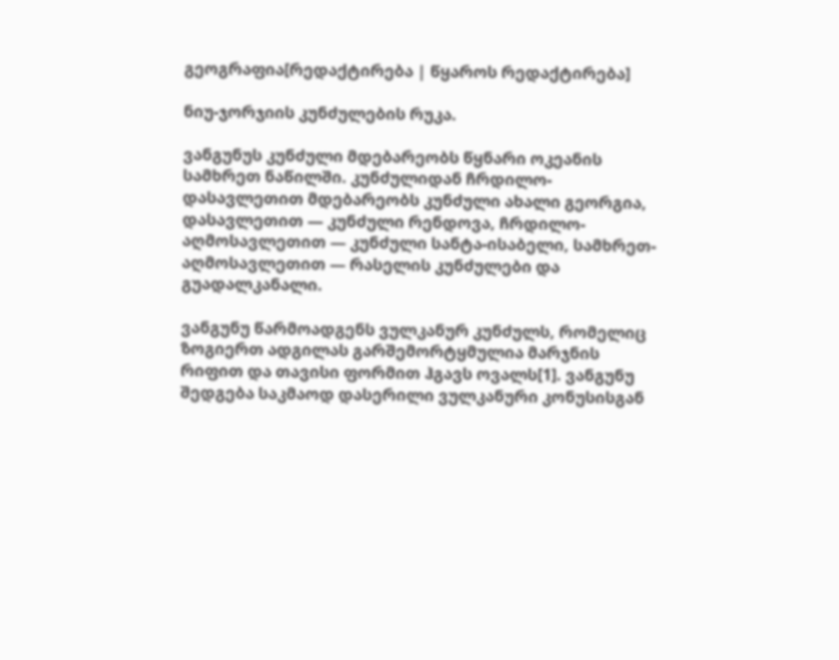გეოგრაფია[რედაქტირება | წყაროს რედაქტირება]

ნიუ-ჯორჯიის კუნძულების რუკა.

ვანგუნუს კუნძული მდებარეობს წყნარი ოკეანის სამხრეთ ნაწილში. კუნძულიდან ჩრდილო-დასავლეთით მდებარეობს კუნძული ახალი გეორგია, დასავლეთით — კუნძული რენდოვა, ჩრდილო-აღმოსავლეთით — კუნძული სანტა-ისაბელი, სამხრეთ-აღმოსავლეთით — რასელის კუნძულები და გუადალკანალი.

ვანგუნუ წარმოადგენს ვულკანურ კუნძულს, რომელიც ზოგიერთ ადგილას გარშემორტყმულია მარჯნის რიფით და თავისი ფორმით ჰგავს ოვალს[1]. ვანგუნუ შედგება საკმაოდ დასერილი ვულკანური კონუსისგან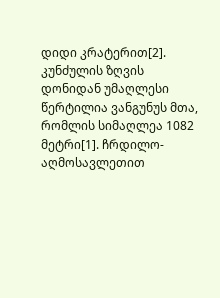დიდი კრატერით[2]. კუნძულის ზღვის დონიდან უმაღლესი წერტილია ვანგუნუს მთა, რომლის სიმაღლეა 1082 მეტრი[1]. ჩრდილო-აღმოსავლეთით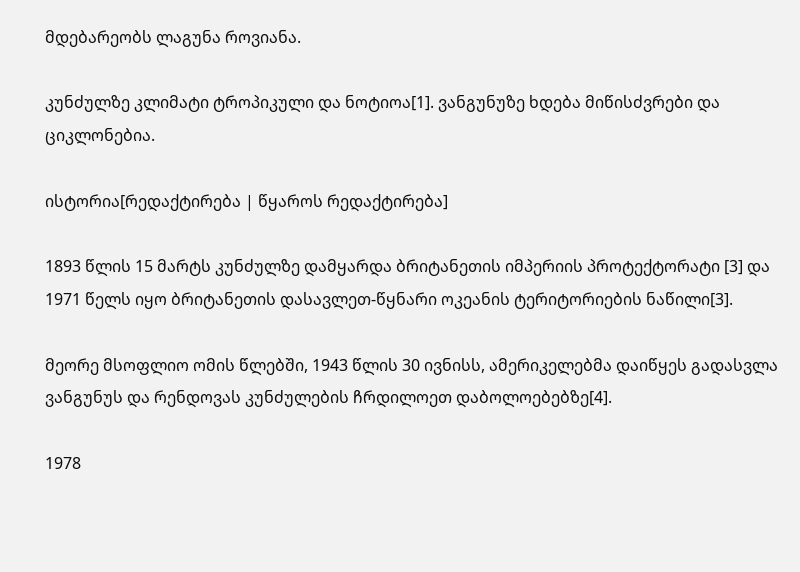მდებარეობს ლაგუნა როვიანა.

კუნძულზე კლიმატი ტროპიკული და ნოტიოა[1]. ვანგუნუზე ხდება მიწისძვრები და ციკლონებია.

ისტორია[რედაქტირება | წყაროს რედაქტირება]

1893 წლის 15 მარტს კუნძულზე დამყარდა ბრიტანეთის იმპერიის პროტექტორატი [3] და 1971 წელს იყო ბრიტანეთის დასავლეთ-წყნარი ოკეანის ტერიტორიების ნაწილი[3].

მეორე მსოფლიო ომის წლებში, 1943 წლის 30 ივნისს, ამერიკელებმა დაიწყეს გადასვლა ვანგუნუს და რენდოვას კუნძულების ჩრდილოეთ დაბოლოებებზე[4].

1978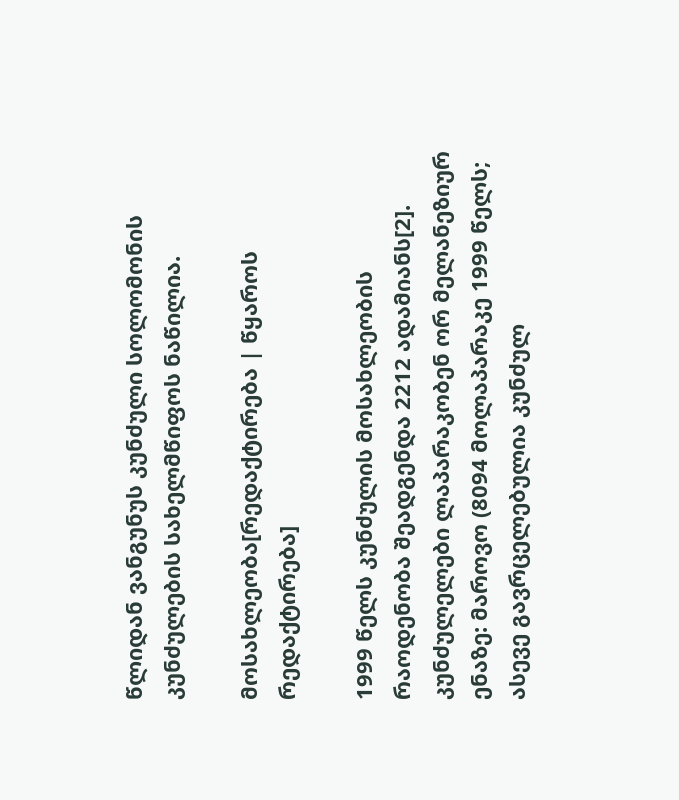წლიდან ვანგუნუს კუნძული სოლომონის კუნძულების სახელმწიფოს ნაწილია.

მოსახლეობა[რედაქტირება | წყაროს რედაქტირება]

1999 წელს კუნძულის მოსახლეობის რაოდენობა შეადგენდა 2212 ადამიანს[2]. კუნძულელები ლაპარაკობენ ორ მელანეზიურ ენაზე: მაროვო (8094 მოლაპარაკე 1999 წელს; ასევე გავრცელებულია კუნძულ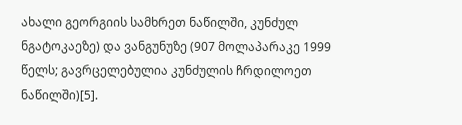ახალი გეორგიის სამხრეთ ნაწილში, კუნძულ ნგატოკაეზე) და ვანგუნუზე (907 მოლაპარაკე 1999 წელს; გავრცელებულია კუნძულის ჩრდილოეთ ნაწილში)[5].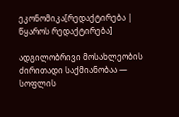ეკონომიკა[რედაქტირება | წყაროს რედაქტირება]

ადგილობრივი მოსახლეობის ძირითადი საქმიანობაა — სოფლის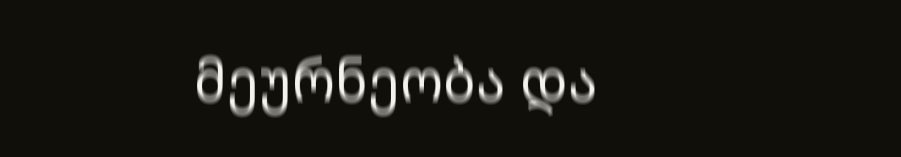მეურნეობა და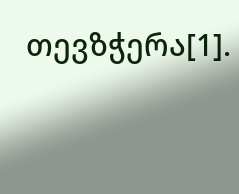თევზჭერა[1].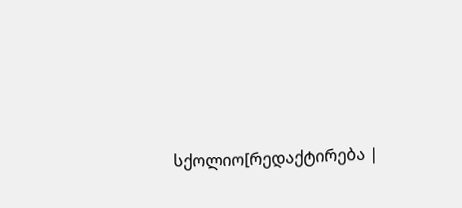სქოლიო[რედაქტირება |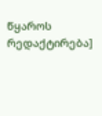წყაროს რედაქტირება]